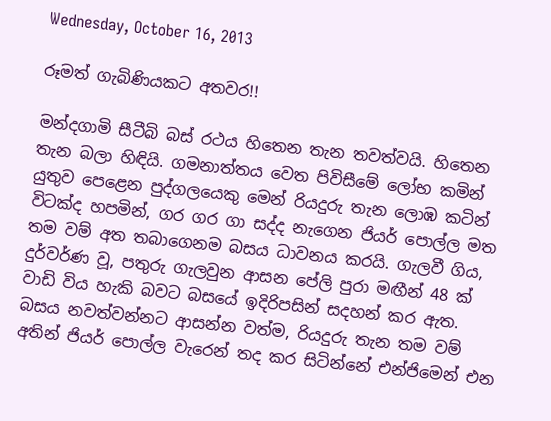Wednesday, October 16, 2013

රූමත් ගැබිණියකට අතවර!!

මන්දගාමි සීටීබි බස් රථය හිතෙන තැන තවත්වයි. හිතෙන තැන බලා හිඳියි. ගමනාත්තය වෙත පිවිසීමේ ලෝභ කමින් යුතුව පෙළෙන පුද්ගලයෙකු මෙන් රියදුරු තැන ලොඹ කටින් විටක්ද හපමින්, ගර ගර ගා සද්ද නැගෙන ජියර් පොල්ල මත තම වම් අත තබාගෙනම බසය ධාවනය කරයි. ගැලවී ගිය, දුර්වර්ණ වූ, පතුරු ගැලවුන ආසන පේලි පුරා මඟීන් 48 ක් වාඩි විය හැකි බවට බසයේ ඉදිරිපසින් සදහන් කර ඇත. බසය නවත්වන්නට ආසන්න වත්ම, රියදුරු තැන තම වම් අතින් ජියර් පොල්ල වැරෙන් තද කර සිටින්නේ එන්ජිමෙන් එන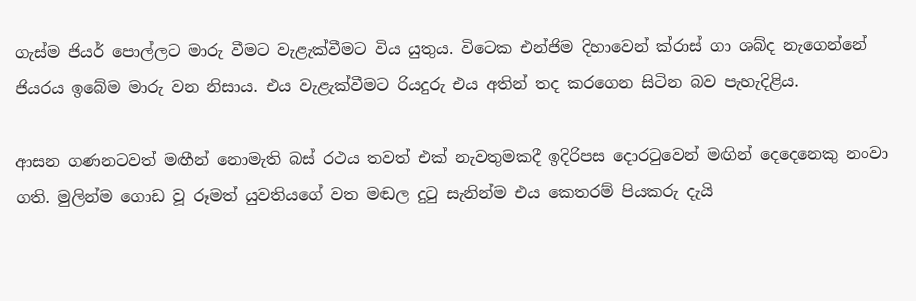ගැස්ම ජියර් පොල්ලට මාරු වීමට වැළැක්වීමට විය යුතුය. විටෙක එන්ජිම දිහාවෙන් ක්රාස් ගා ශබ්ද නැගෙන්නේ ජියරය ඉබේම මාරු වන නිසාය. එය වැළැක්වීමට රියදුරු එය අතින් තද කරගෙන සිටින බව පැහැදිළිය.

ආසන ගණනටවත් මඟීන් නොමැති බස් රථය තවත් එක් නැවතුමකදී ඉදිරිපස දොරටුවෙන් මඟින් දෙදෙනෙකු නංවා ගති. මුලින්ම ගොඩ වූ රූමත් යුවතියගේ වත මඬල දුටු සැනින්ම එය කෙතරම් පියකරු දැයි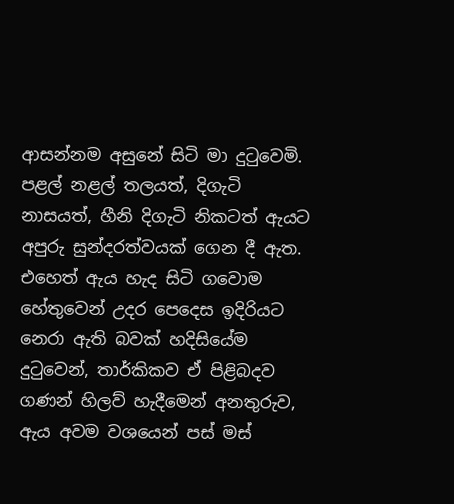ආසන්නම අසුනේ සිටි මා දුටුවෙමි. පළල් නළල් තලයත්, දිගැටි නාසයත්, හීනි දිගැටි නිකටත් ඇයට අපුරු සුන්දරත්වයක් ගෙන දී ඇත. එහෙත් ඇය හැද සිටි ගවොම හේතුවෙන් උදර පෙදෙස ඉදිරියට නෙරා ඇති බවක් හදිසියේම දුටුවෙන්, තාර්කිකව ඒ පිළිබදව ගණන් හිලව් හැදීමෙන් අනතුරුව, ඇය අවම වශයෙන් පස් මස්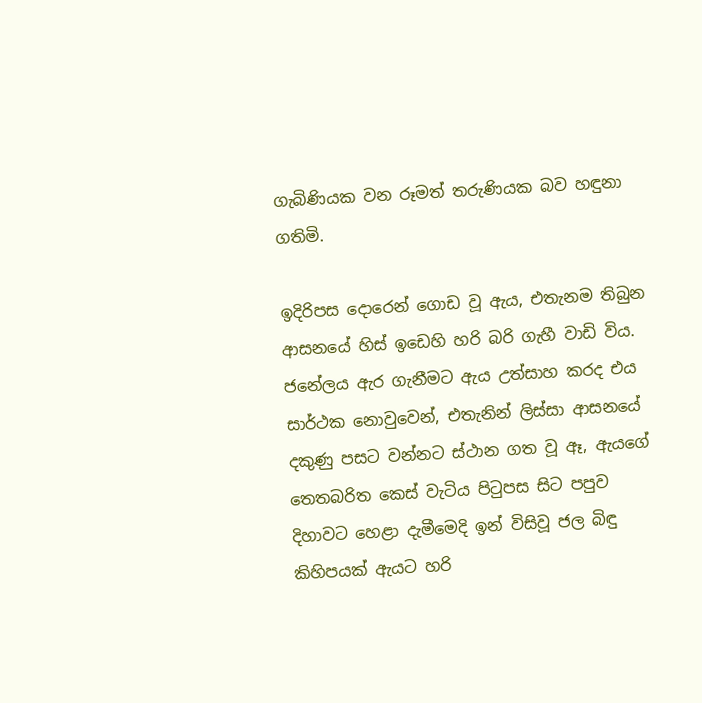ගැබිණියක වන රූමත් තරුණියක බව හඳුනා ගතිමි.

ඉදිරිපස දොරෙන් ගොඩ වූ ඇය, එතැනම තිබුන ආසනයේ හිස් ඉඩෙහි හරි බරි ගැහී වාඩි විය. ජනේලය ඇර ගැනීමට ඇය උත්සාහ කරද එය සාර්ථක නොවුවෙන්, එතැනින් ලිස්සා ආසනයේ දකුණු පසට වන්නට ස්ථාන ගත වූ ඈ, ඇයගේ තෙතබරිත කෙස් වැටිය පිටුපස සිට පපුව දිහාවට හෙළා දැමීමෙදි ඉන් විසිවූ ජල බිඳු කිහිපයක් ඇයට හරි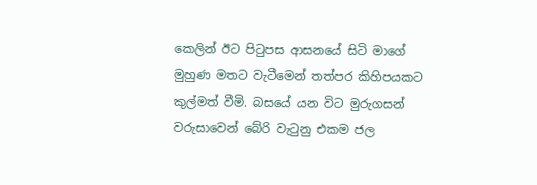කෙලින් ඊට පිටුපස ආසනයේ සිටි මාගේ මුහුණ මතට වැටීමෙන් තත්පර කිහිපයකට කුල්මත් වීමි. බසයේ යන විට මුරුගසන් වරුසාවෙන් බේරි වැටුනු එකම ජල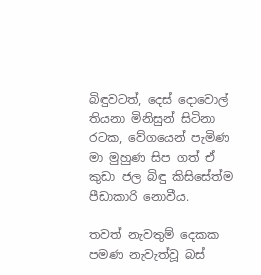බිඳුවටත්, දෙස් දොවොල් තියනා මිනිසුන් සිටිනා රටක, වේගයෙන් පැමිණ මා මුහුණ සිප ගත් ඒ කුඩා ජල බිඳු කිසිසේත්ම පීඩාකාරි නොවීය.

තවත් නැවතුම් දෙකක පමණ නැවැත්වූ බස්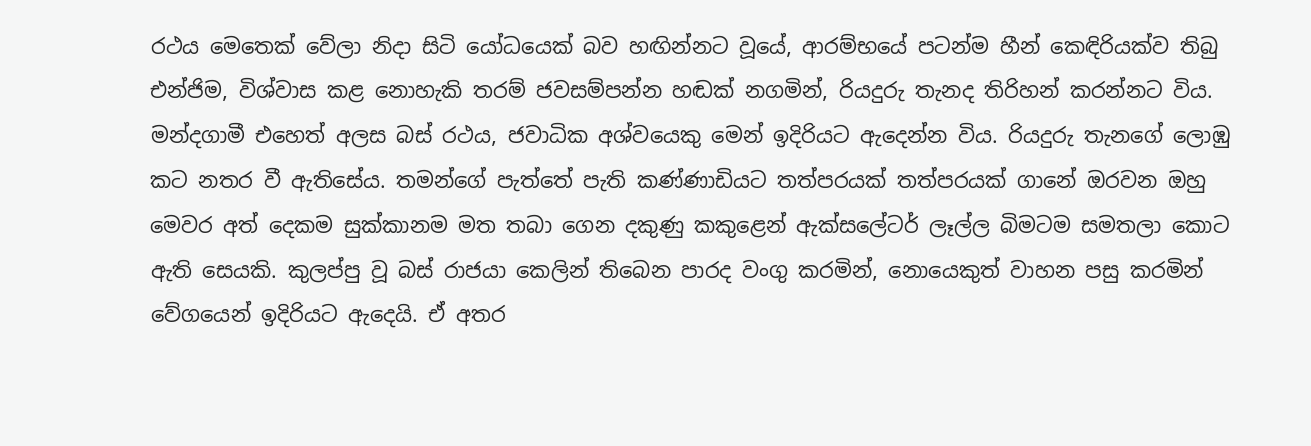රථය මෙතෙක් වේලා නිදා සිටි යෝධයෙක් බව හඟින්නට වූයේ, ආරම්භයේ පටන්ම හීන් කෙඳිරියක්ව තිබු එන්ජිම, විශ්වාස කළ නොහැකි තරම් ජවසම්පන්න හඬක් නගමින්, රියදුරු තැනද තිරිහන් කරන්නට විය. මන්දගාමී එහෙත් අලස බස් රථය, ජවාධික අශ්වයෙකු මෙන් ඉදිරියට ඇදෙන්න විය. රියදුරු තැනගේ ලොඹු කට නතර වී ඇතිසේය. තමන්ගේ පැත්තේ පැති කණ්ණාඩියට තත්පරයක් තත්පරයක් ගානේ ඔරවන ඔහු මෙවර අත් දෙකම සුක්කානම මත තබා ගෙන දකුණු කකුළෙන් ඇක්සලේටර් ලෑල්ල බිමටම සමතලා කොට ඇති සෙයකි. කුලප්පු වූ බස් රාජයා කෙලින් තිබෙන පාරද වංගු කරමින්, නොයෙකුත් වාහන පසු කරමින් වේගයෙන් ඉදිරියට ඇදෙයි. ඒ අතර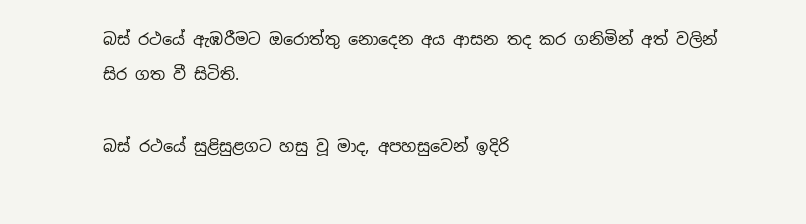බස් රථයේ ඇඹරීමට ඔරොත්තු නොදෙන අය ආසන තද කර ගනිමින් අත් වලින් සිර ගත වී සිටිති.

බස් රථයේ සුළිසුළගට හසු වූ මාද, අපහසුවෙන් ඉදිරි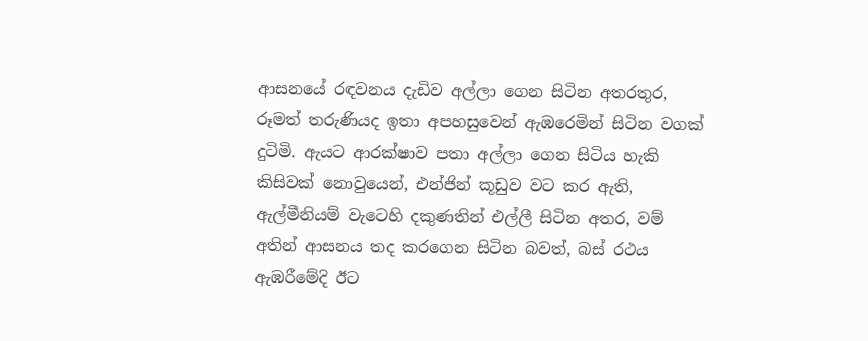ආසනයේ රඳවනය දැඩිව අල්ලා ගෙන සිටින අතරතුර, රූමත් තරුණියද ඉතා අපහසුවෙන් ඇඹරෙමින් සිටින වගක් දුටිමි. ඇයට ආරක්ෂාව පතා අල්ලා ගෙන සිටිය හැකි කිසිවක් නොවුයෙන්, එන්ජින් කූඩුව වට කර ඇති, ඇල්මීනියම් වැටෙහි දකුණතින් එල්ලී සිටින අතර, වම් අතින් ආසනය තද කරගෙන සිටින බවත්, බස් රථය ඇඹරීමේදි ඊට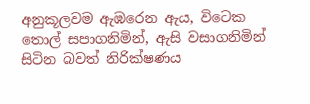අනුකූලවම ඇඹරෙන ඇය, විටෙක තොල් සපාගනිමින්, ඇසි වසාගනිමින් සිටින බවත් නිරික්ෂණය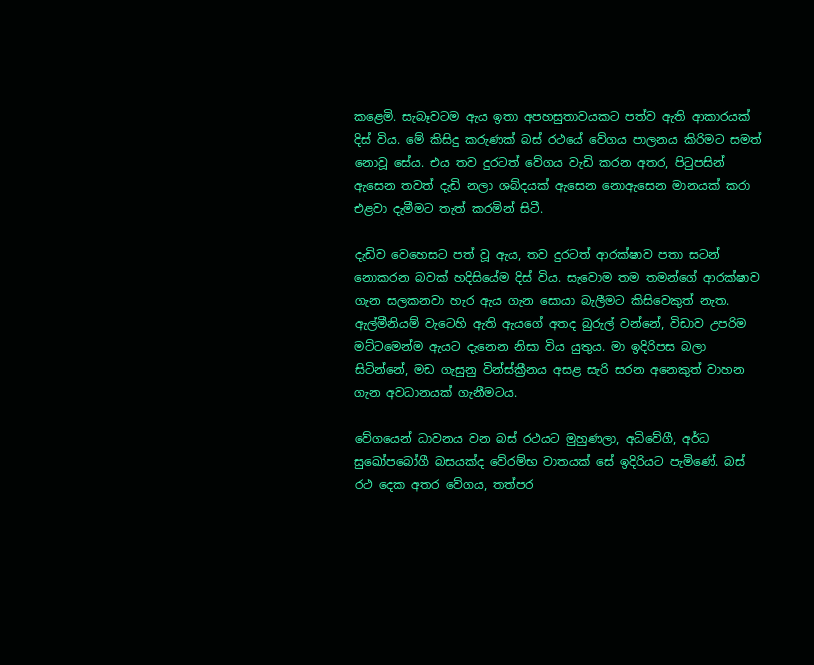කළෙමි. සැබෑවටම ඇය ඉතා අපහසුතාවයකට පත්ව ඇති ආකාරයක් දිස් විය. මේ කිසිදු කරුණක් බස් රථයේ වේගය පාලනය කිරිමට සමත් නොවූ සේය. එය තව දුරටත් වේගය වැඩි කරන අතර, පිටුපසින් ඇසෙන තවත් දැඩි නලා ශබ්දයක් ඇසෙන නොඇසෙන මානයක් කරා එළවා දැමීමට තැත් කරමින් සිටී.

දැඩිව වෙහෙසට පත් වූ ඇය, තව දුරටත් ආරක්ෂාව පතා සටන් නොකරන බවක් හදිසියේම දිස් විය. සැවොම තම තමන්ගේ ආරක්ෂාව ගැන සලකනවා හැර ඇය ගැන සොයා බැලීමට කිසිවෙකුත් නැත. ඇල්මීනියම් වැටෙහි ඇති ඇයගේ අතද බුරුල් වන්නේ, විඩාව උපරිම මට්ටමෙන්ම ඇයට දැනෙන නිසා විය යුතුය. මා ඉදිරිපස බලා සිටින්නේ, මඩ ගැසුනු වින්ස්ක්‍රීනය අසළ සැරි සරන අනෙකුත් වාහන ගැන අවධානයක් ගැනීමටය.

වේගයෙන් ධාවනය වන බස් රථයට මුහුණලා, අධිවේගී, අර්ධ සුඛෝපබෝගී බසයක්ද වේරම්භ වාතයක් සේ ඉදිරියට පැමිණේ. බස් රථ දෙක අතර වේගය, තත්පර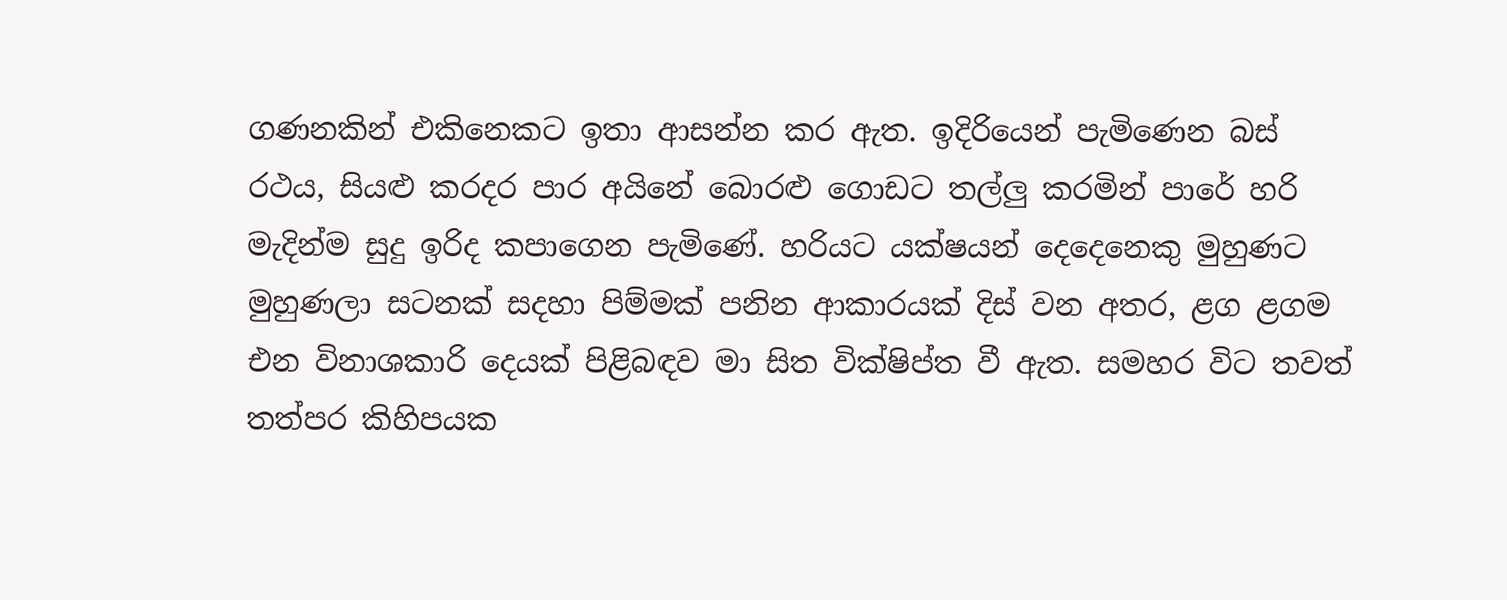ගණනකින් එකිනෙකට ඉතා ආසන්න කර ඇත. ඉදිරියෙන් පැමිණෙන බස් රථය, සියළු කරදර පාර අයිනේ බොරළු ගොඩට තල්ලු කරමින් පාරේ හරි මැදින්ම සුදු ඉරිද කපාගෙන පැමිණේ. හරියට යක්ෂයන් දෙදෙනෙකු මුහුණට මුහුණලා සටනක් සදහා පිම්මක් පනින ආකාරයක් දිස් වන අතර, ළග ළගම එන විනාශකාරි දෙයක් පිළිබඳව මා සිත වික්ෂිප්ත වී ඇත. සමහර විට තවත් තත්පර කිහිපයක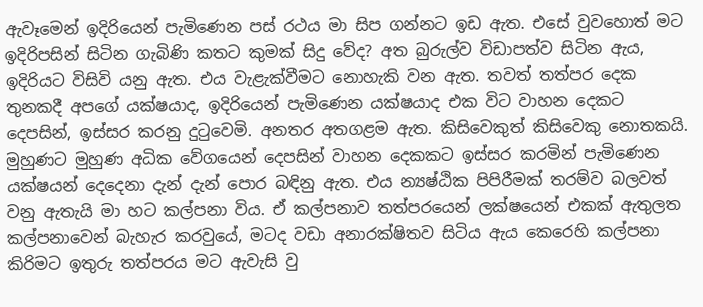ඇවෑමෙන් ඉදිරියෙන් පැමිණෙන පස් රථය මා සිප ගන්නට ඉඩ ඇත. එසේ වුවහොත් මට ඉදිරිපසින් සිටින ගැබිණි කතට කුමක් සිදු වේද? අත බුරුල්ව විඩාපත්ව සිටින ඇය, ඉදිරියට විසිවි යනු ඇත. එය වැළැක්වීමට නොහැකි වන ඇත. තවත් තත්පර දෙක තුනකදී අපගේ යක්ෂයාද, ඉදිරියෙන් පැමිණෙන යක්ෂයාද එක විට වාහන දෙකට දෙපසින්, ඉස්සර කරනු දුටුවෙමි. අනතර අතගළම ඇත. කිසිවෙකුත් කිසිවෙකු නොතකයි. මුහුණට මුහුණ අධික වේගයෙන් දෙපසින් වාහන දෙකකට ඉස්සර කරමින් පැමිණෙන යක්ෂයන් දෙදෙනා දැන් දැන් පොර බඳිනු ඇත. එය න්‍යෂ්ඨික පිපිරීමක් තරම්ව බලවත් වනු ඇතැයි මා හට කල්පනා විය. ඒ කල්පනාව තත්පරයෙන් ලක්ෂයෙන් එකක් ඇතුලත කල්පනාවෙන් බැහැර කරවුයේ, මටද වඩා අනාරක්ෂිතව සිටිය ඇය කෙරෙහි කල්පනා කිරිමට ඉතුරු තත්පරය මට ඇවැසි වු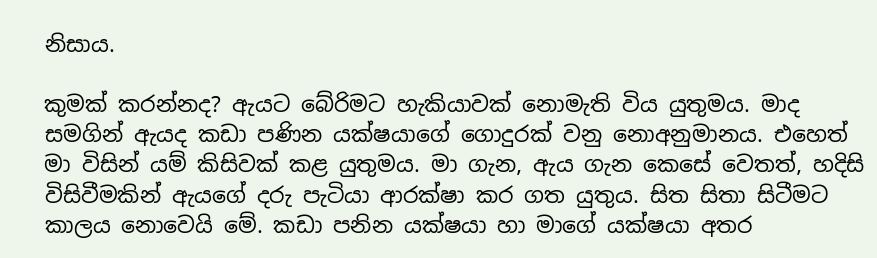නිසාය.

කුමක් කරන්නද? ඇයට බේරිමට හැකියාවක් නොමැති විය යුතුමය. මාද සමගින් ඇයද කඩා පණින යක්ෂයාගේ ගොදුරක් වනු නොඅනුමානය. එහෙත් මා විසින් යම් කිසිවක් කළ යුතුමය. මා ගැන, ඇය ගැන කෙසේ වෙතත්, හදිසි විසිවීමකින් ඇයගේ දරු පැටියා ආරක්ෂා කර ගත යුතුය. සිත සිතා සිටීමට කාලය නොවෙයි මේ. කඩා පනින යක්ෂයා හා මාගේ යක්ෂයා අතර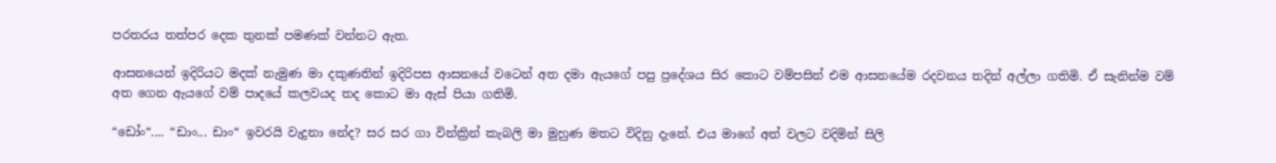පරතරය තත්පර දෙක තුනක් පමණක් වන්නට ඇත.

ආසනයෙන් ඉදිරියට මදක් නැමුණ මා දකුණතින් ඉදිරිපස ආසනයේ වටෙන් අත දමා ඇයගේ පපු ප්‍රදේශය සිර කොට වම්පසින් එම ආසනයේම රදවනය තදින් අල්ලා ගතිමි. ඒ සැනින්ම වම් අත ගෙන ඇයගේ වම් පාදයේ කලවයද තද කොට මා ඇස් පියා ගතිමි.

“ඩෝං“.... “ඩාං... ඩාං“ ඉවරයි වැදුනා නේද? සර සර ගා වින්ක්‍රින් කැබලි මා මුහුණ මතට විදිනු දැනේ. එය මාගේ අත් වලට වදිමින් සිලි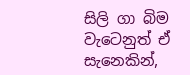සිලි ගා බිම වැටෙනුත් ඒ සැනෙකින්,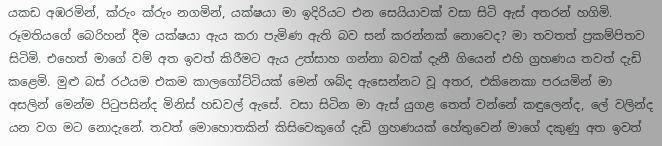යකඩ අඹරමින්, ක්රුං ක්රුං නගමින්, යක්ෂයා මා ඉදිරියට එන සෙයියාවක් වසා සිටි ඇස් අතරන් හගිමි. රූමතියගේ බෙරිහන් දීම යක්ෂයා ඇය කරා පැමිණ ඇති බව සන් කරන්නක් නොවෙද? මා තවතත් ප්‍රකම්පිතව සිටිමි. එහෙත් මාගේ වම් අත ඉවත් කිරීමට ඇය උත්සාහ ගන්නා බවක් දැනී ගියෙන් එහි ග්‍රහණය තවත් දැඩි කළෙමි. මුළු බස් රථයම එකම කාලගෝට්ටියක් මෙන් ශබ්ද ඇසෙන්නට වූ අතර, එකිනෙකා පරයමින් මා අසලින් මෙන්ම පිටුපසින්ද මිනිස් හඩවල් ඇසේ. වසා සිටින මා ඇස් යුගළ තෙත් වන්නේ කඳුලෙන්ද, ලේ වලින්ද යන වග මට නොදැනේ. තවත් මොහොතකින් කිසිවෙකුගේ දැඩි ග්‍රහණයක් හේතුවෙන් මාගේ දකුණු අත ඉවත්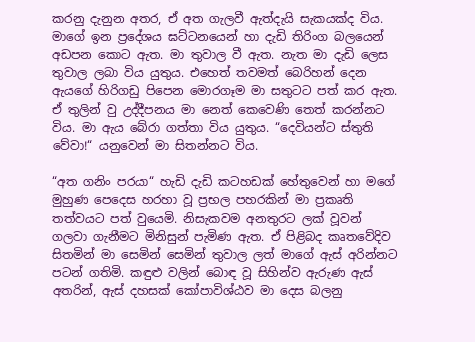කරනු දැනුන අතර, ඒ අත ගැලවී ඇත්දැයි සැකයක්ද විය. මාගේ ඉන ප්‍රදේශය ඝට්ටනයෙන් හා දැඩි තිරිංග බලයෙන් අඩපන කොට ඇත. මා තුවාල වී ඇත. නැත මා දැඩි ලෙස තුවාල ලබා විය යුතුය. එහෙත් තවමත් බෙරිහන් දෙන ඇයගේ හිරිගඩු පිපෙන මොරගෑම මා සතුටට පත් කර ඇත. ඒ තුලින් වු උද්දීපනය මා නෙත් කෙවෙණි තෙත් කරන්නට විය. මා ඇය බේරා ගත්තා විය යුතුය. “දෙවියන්ට ස්තුති වේවා!“ යනුවෙන් මා සිතන්නට විය.

“අත ගනිං පරයා“ හැඩි දැඩි කටහඩක් හේතුවෙන් හා මගේ මුහුණ පෙදෙස හරහා වූ ප්‍රභල පහරකින් මා ප්‍රකෘති තත්වයට පත් වුයෙමි. නිසැකවම අනතුරට ලක් වූවන් ගලවා ගැනීමට මිනිසුන් පැමිණ ඇත. ඒ පිළිබද කෘතවේදිව සිතමින් මා සෙමින් සෙමින් තුවාල ලත් මාගේ ඇස් අරින්නට පටන් ගතිමි. කඳුළු වලින් බොඳ වූ සිහින්ව ඇරුණ ඇස් අතරින්, ඇස් දහසක් කෝපාවිශ්ඨව මා දෙස බලනු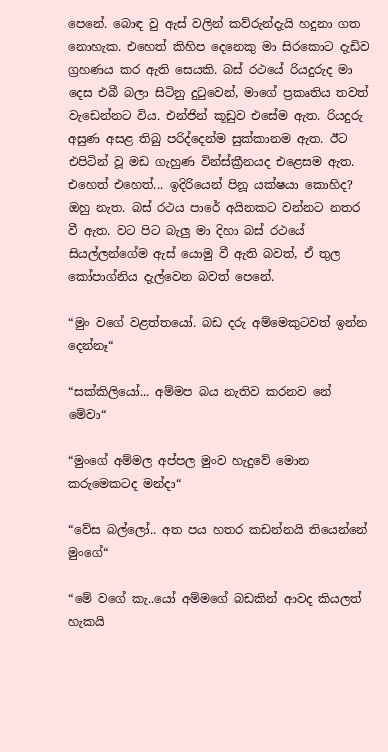පෙනේ. බොඳ වු ඇස් වලින් කව්රුන්දැයි හදුනා ගත නොහැක. එහෙත් කිහිප දෙනෙකු මා සිරකොට දැඩිව ග්‍රහණය කර ඇති සෙයකි. බස් රථයේ රියදුරුද මා දෙස එබී බලා සිටිනු දුටුවෙන්, මාගේ ප්‍රකෘතිය තවත් වැඩෙන්නට විය. එන්ජින් කූඩුව එසේම ඇත. රියදුරු අසුණ අසළ තිබු පරිද්දෙන්ම සුක්කානම ඇත. ඊට එපිටින් වූ මඩ ගැහුණ වින්ස්ක්‍රීනයද එළෙසම ඇත. එහෙත් එහෙත්... ඉදිරියෙන් පිනූ යක්ෂයා කොහිද? ඔහු නැත. බස් රථය පාරේ අයිනකට වන්නට නතර වී ඇත. වට පිට බැලු මා දිහා බස් රථයේ සියල්ලන්ගේම ඇස් යොමු වී ඇති බවත්, ඒ තුල කෝපාග්නිය දැල්වෙන බවත් පෙනේ.

“මුං වගේ වළත්තයෝ. බඩ දරු අම්මෙකුටවත් ඉන්න දෙන්නෑ“

“සක්කිලියෝ... අම්මප බය නැතිව කරනව නේ මේවා“

“මුංගේ අම්මල අප්පල මුංව හැදුවේ මොන කරුමෙකටද මන්දා“

“වේස බල්ලෝ.. අත පය හතර කඩන්නයි තියෙන්නේ මුංගේ“

“මේ වගේ කැ..යෝ අම්මගේ බඩකින් ආවද කියලත් හැකයි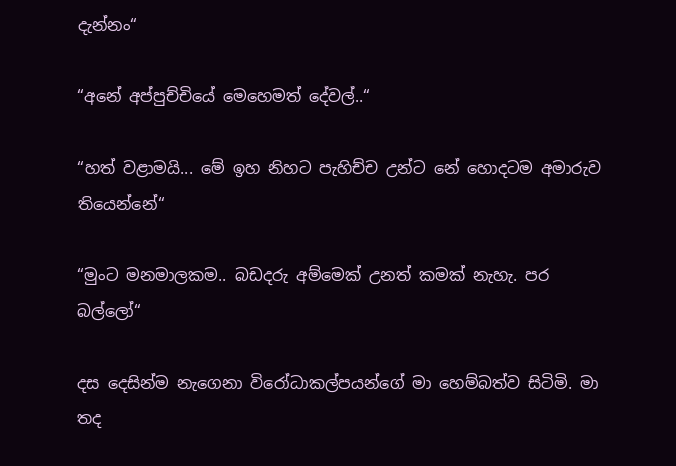දැන්නං“

“අනේ අප්පුච්චියේ මෙහෙමත් දේවල්..“

“හත් වළාමයි... මේ ඉහ නිහට පැහිච්ච උන්ට නේ හොදටම අමාරුව තියෙන්නේ“

“මුංට මනමාලකම.. බඩදරු අම්මෙක් උනත් කමක් නැහැ. පර බල්ලෝ“

දස දෙසින්ම නැගෙනා විරෝධාකල්පයන්ගේ මා හෙම්බත්ව සිටිමි. මා තද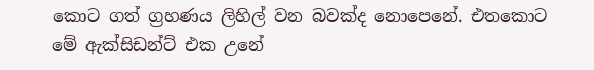කොට ගත් ග්‍රහණය ලිහිල් වන බවක්ද නොපෙනේ. එතකොට මේ ඇක්සිඩන්ට් එක උනේ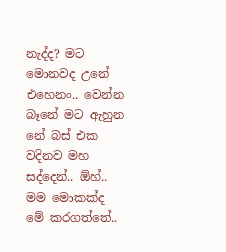නැද්ද? මට මොනවද උනේ එහෙනං.. වෙන්න බෑනේ මට ඇහුන නේ බස් එක වදිනව මහ සද්දෙන්.. ඕහ්.. මම මොකක්ද මේ කරගත්තේ..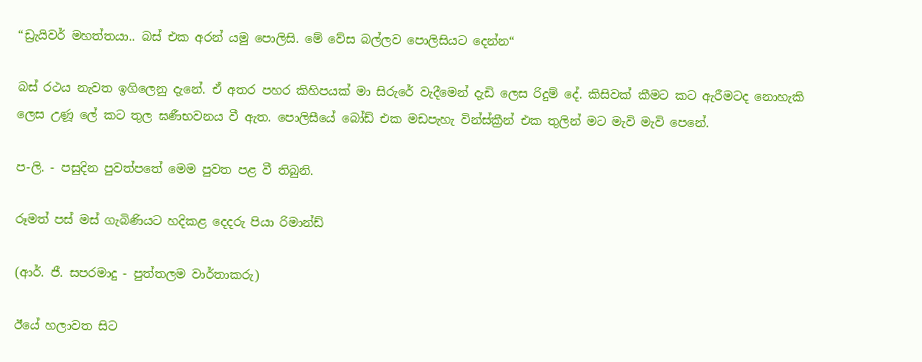“ඩ්‍රැයිවර් මහත්තයා.. බස් එක අරන් යමු පොලිසි. මේ වේස බල්ලව පොලිසියට දෙන්න“

බස් රථය නැවත ඉගිලෙනු දැනේ. ඒ අතර පහර කිහිපයක් මා සිරුරේ වැදීමෙන් දැඩි ලෙස රිදුම් දේ. කිසිවක් කීමට කට ඇරීමටද නොහැකි ලෙස උණූ ලේ කට තුල ඝණීභවනය වී ඇත. පොලිසීයේ බෝඩ් එක මඩපැහැ වින්ස්ක්‍රීන් එක තුලින් මට මැවි මැවි පෙනේ.

ප-ලි. - පසුදින පුවත්පතේ මෙම පුවත පළ වී තිබුනි.

රූමත් පස් මස් ගැබිණියට හදිකළ දෙදරු පියා රිමාන්ඩ්

(ආර්. ජී. සපරමාදු - පුත්තලම වාර්තාකරු)

ඊයේ හලාවත සිට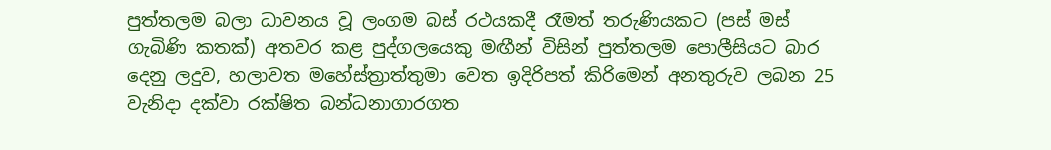පුත්තලම බලා ධාවනය වූ ලංගම බස් රථයකදී රෑමත් තරුණියකට (පස් මස් ගැබිණි කතක්) අතවර කළ පුද්ගලයෙකු මඟීන් විසින් පුත්තලම පොලීසියට බාර දෙනු ලදුව, හලාවත මහේස්ත්‍රාත්තුමා වෙත ඉදිරිපත් කිරිමෙන් අනතුරුව ලබන 25 වැනිදා දක්වා රක්ෂිත බන්ධනාගාරගත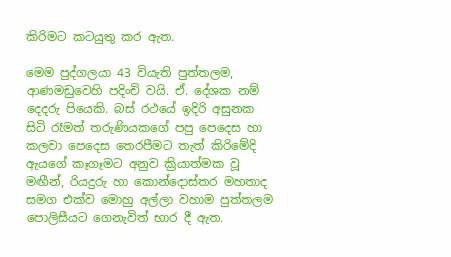කිරිමට කටයුතු කර ඇත.

මෙම පුද්ගලයා 43 වියැති පුත්තලම, ආණමඩුවෙහි පදිංචි වයි. ඒ. දේශක නම් දෙදරු පියෙකි. බස් රථයේ ඉදිරි අසුනක සිටි රෑමත් තරුණියකගේ පපු පෙදෙස හා කලවා පෙදෙස තෙරපීමට තැත් කිරිමේදි ඇයගේ කෑගෑමට අනුව ක්‍රියාත්මක වූ මඟීන්, රියදුරු හා කොන්දොස්තර මහතාද සමග එක්ව මොහු අල්ලා වහාම පුත්තලම පොලිසීයට ගෙනැවිත් භාර දී ඇත.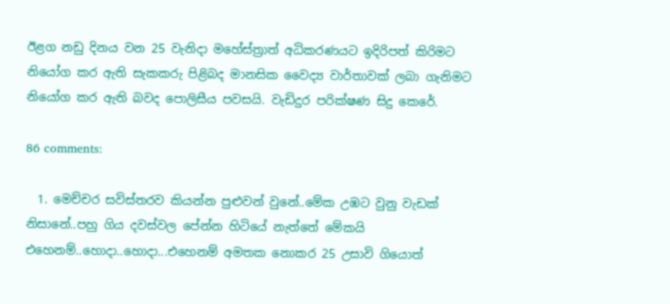ඊළග නඩු දිනය වන 25 වැනිදා මහේස්ත්‍රාත් අධිකරණයට ඉදිරිපත් කිරිමට නියෝග කර ඇති සැකකරු පිළිබද මානසික වෛද්‍ය වාර්තාවක් ලබා ගැනිමට නියෝග කර ඇති බවද පොලිසීය පවසයි. වැඩිදුර පරික්ෂණ සිදු කෙරේ.

86 comments:

  1. මෙච්චර සවිස්තරව කියන්න පුළුවන් වුනේ..මේක උඹට වුනු වැඩක් නිසානේ..පහු ගිය දවස්වල පේන්න හිටියේ නැත්තේ මේකයි එහෙනම්..හොදා..හොදා...එහෙනම් අමතක නොකර 25 උසාවි ගියොත්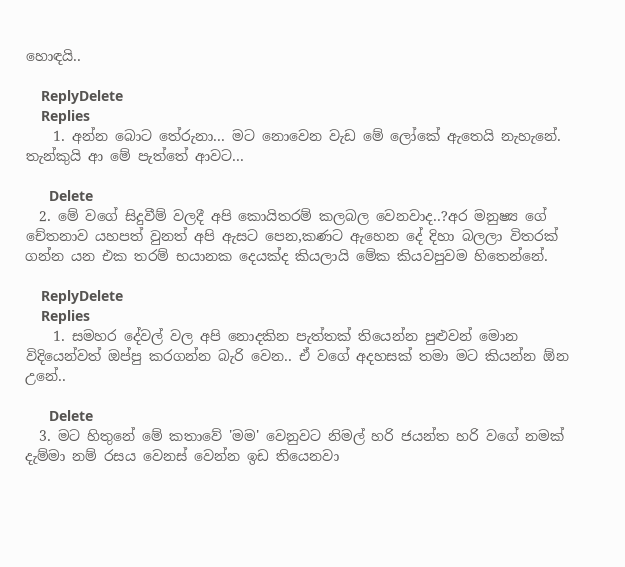හොඳයි..

    ReplyDelete
    Replies
    1. අන්න බොට තේරුනා... මට නොවෙන වැඩ මේ ලෝකේ ඇතෙයි නැහැනේ. තැන්කුයි ආ මේ පැත්තේ ආවට...

      Delete
  2. මේ වගේ සිදුවීම් වලදී අපි කොයිතරම් කලබල වෙනවාද..?අර මනුෂ්‍ය ගේ චේතනාව යහපත් වුනත් අපි ඇසට පෙන,කණට ඇහෙන දේ දිහා බලලා විතරක් ගන්න යන එක තරම් භයානක දෙයක්ද කියලායි මේක කියවපුවම හිතෙන්නේ.

    ReplyDelete
    Replies
    1. සමහර දේවල් වල අපි නොදකින පැත්තක් තියෙන්න පුළුවන් මොන විදියෙන්වත් ඔප්පු කරගන්න බැරි වෙන.. ඒ වගේ අදහසක් තමා මට කියන්න ඕන උනේ..

      Delete
  3. මට හිතුනේ මේ කතාවේ 'මම' වෙනුවට නිමල් හරි ජයන්ත හරි වගේ නමක් දැම්මා නම් රසය වෙනස් වෙන්න ඉඩ තියෙනවා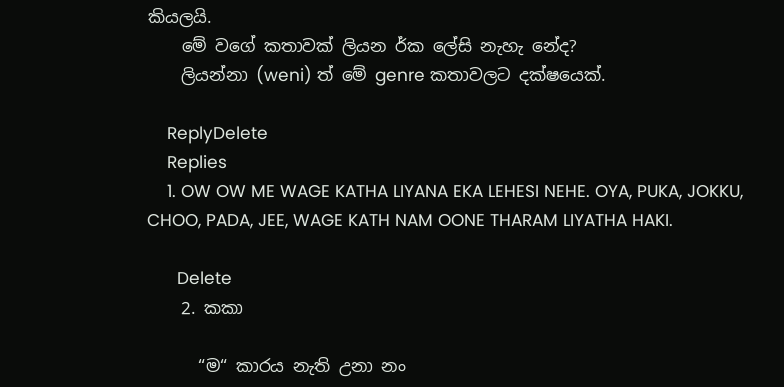කියලයි.
    මේ වගේ කතාවක් ලියන ර්ක ලේසි නැහැ නේද?
    ලියන්නා (weni) ත් මේ genre කතාවලට දක්ෂ‍යෙක්.

    ReplyDelete
    Replies
    1. OW OW ME WAGE KATHA LIYANA EKA LEHESI NEHE. OYA, PUKA, JOKKU, CHOO, PADA, JEE, WAGE KATH NAM OONE THARAM LIYATHA HAKI.

      Delete
    2. කකා

      “ම“ කාරය නැති උනා නං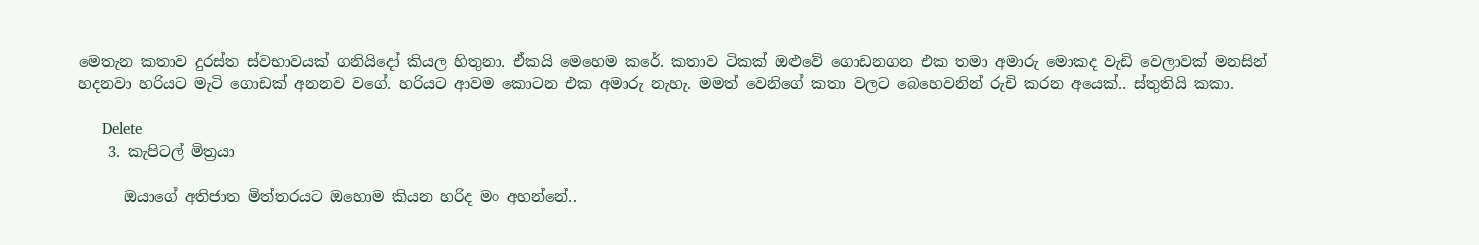මෙතැන කතාව දුරස්ත ස්වභාවයක් ගනියිදෝ කියල හිතුනා. ඒකයි මෙහෙම කරේ. කතාව ටිකක් ඔළුවේ ගොඩනගන එක තමා අමාරු මොකද වැඩි වෙලාවක් මනසින් හදනවා හරියට මැටි ගොඩක් අනනව වගේ. හරියට ආවම කොටන එක අමාරු නැහැ. මමත් වෙනිගේ කතා වලට බෙහෙවනින් රුචි කරන අයෙක්.. ස්තුතියි කකා.

      Delete
    3. කැපිටල් මිත්‍රයා

      ඔයාගේ අතිජාත මිත්තරයට ඔහොම කියන හරිද මං අහන්නේ..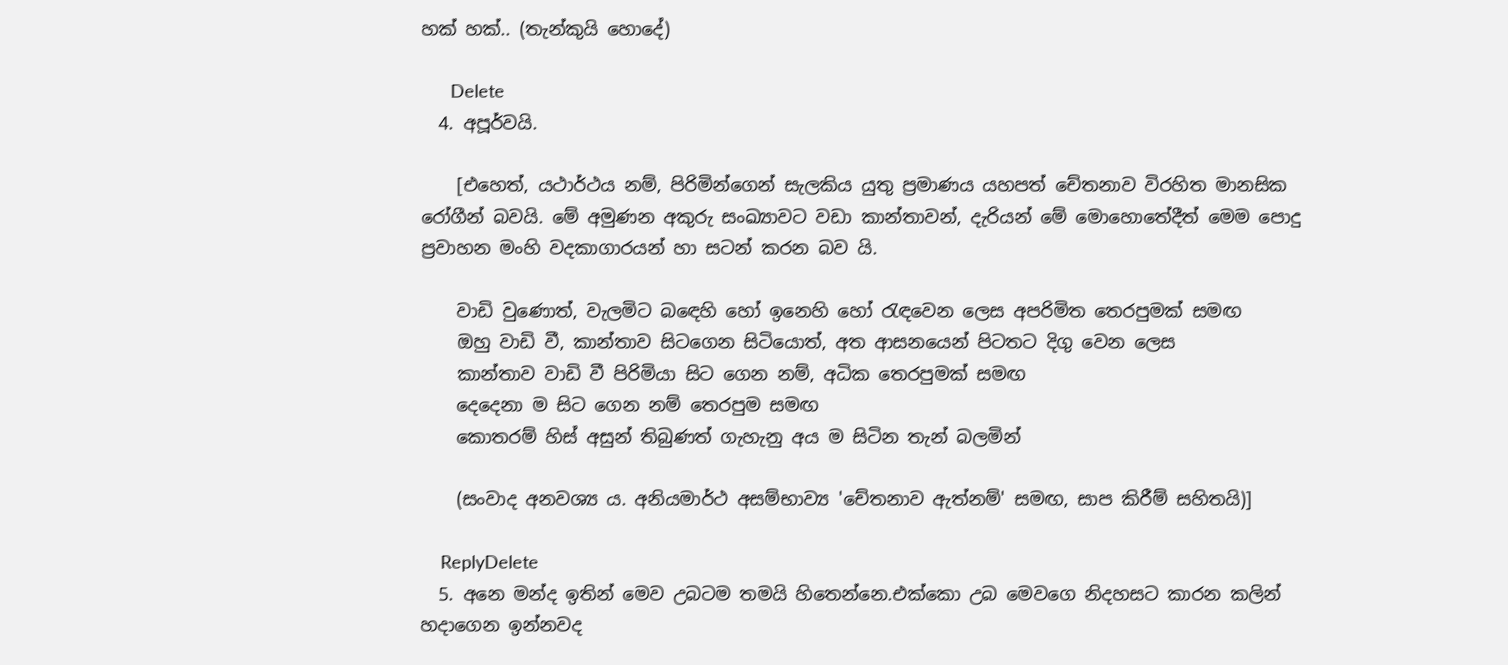හක් හක්.. (තැන්කුයි හොදේ)

      Delete
  4. අපූර්වයි.

    [එහෙත්, යථාර්ථය නම්, පිරිමින්ගෙන් සැලකිය යුතු ප්‍රමාණය යහපත් චේතනාව විරහිත මානසික රෝගීන් බවයි. මේ අමුණන අකුරු සංඛ්‍යාවට වඩා කාන්තාවන්, දැරියන් මේ මොහොතේදීත් මෙම පොදු ප්‍රවාහන මංහි වදකාගාරයන් හා සටන් කරන බව යි.

    වාඩි වුණොත්, වැලමිට බඳෙහි හෝ ඉනෙහි හෝ රැඳවෙන ලෙස අපරිමිත තෙරපුමක් සමඟ
    ඔහු වාඩි වී, කාන්තාව සිටගෙන සිටියොත්, අත ආසනයෙන් පිටතට දිගු වෙන ලෙස
    කාන්තාව වාඩි වී පිරිමියා සිට ගෙන නම්, අධික තෙරපුමක් සමඟ
    දෙදෙනා ම සිට ගෙන නම් තෙරපුම සමඟ
    කොතරම් හිස් අසුන් තිබුණත් ගැහැනු අය ම සිටින තැන් බලමින්

    (සංවාද අනවශ්‍ය ය. අනියමාර්ථ අසම්භාව්‍ය 'චේතනාව ඇත්නම්' සමඟ, සාප කිරීම් සහිතයි)]

    ReplyDelete
  5. අනෙ මන්ද ඉතින් මෙව උබටම තමයි හිතෙන්නෙ.එක්කො උබ මෙවගෙ නිදහසට කාරන කලින් හදාගෙන ඉන්නවද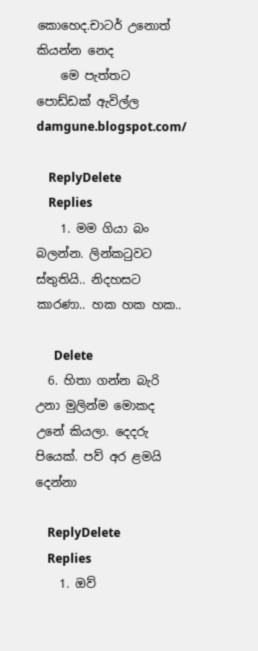කොහෙද.චාටර් උනොත් කියන්න නෙද
    මෙ පැත්තට පොඩ්ඩක් ඇවිල්ල damgune.blogspot.com/

    ReplyDelete
    Replies
    1. මම ගියා බං බලන්න. ලින්කටුවට ස්තුතියි.. නිදහසට කාරණා.. හක හක හක..

      Delete
  6. හිතා ගන්න බැරි උනා මුලින්ම මොකද උනේ කියලා. දෙදරු පියෙක්. පව් අර ළමයි දෙන්නා

    ReplyDelete
    Replies
    1. ඔව්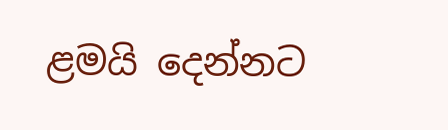ළමයි දෙන්නට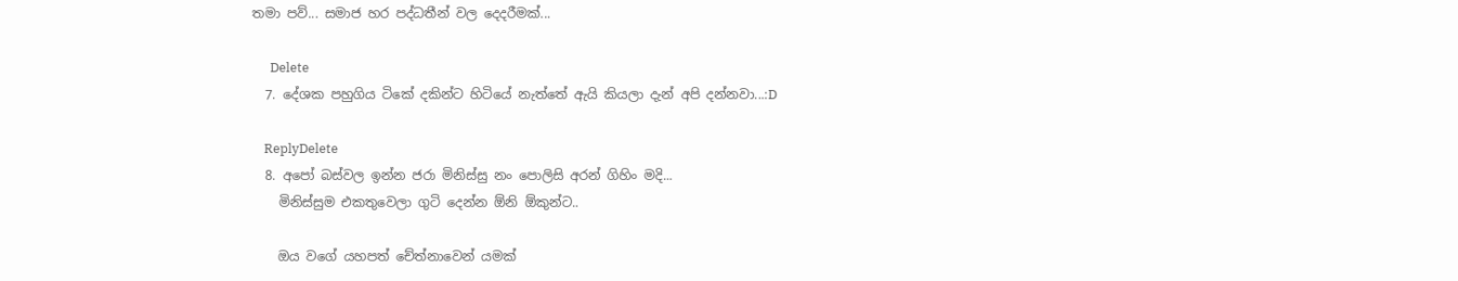තමා පව්... සමාජ හර පද්ධතීන් වල දෙදරීමක්...

      Delete
  7. දේශක පහුගිය ටිකේ දකින්ට හිටියේ නැත්තේ ඇයි කියලා දැන් අපි දන්නවා...:D

    ReplyDelete
  8. අපෝ බස්වල ඉන්න ජරා මිනිස්සු නං පොලිසි අරන් ගිහිං මදි...
    මිනිස්සුම එකතුවෙලා ගුටි දෙන්න ඕනි ඕකුන්ට..

    ඔය වගේ යහපත් චේත්නාවෙන් යමක්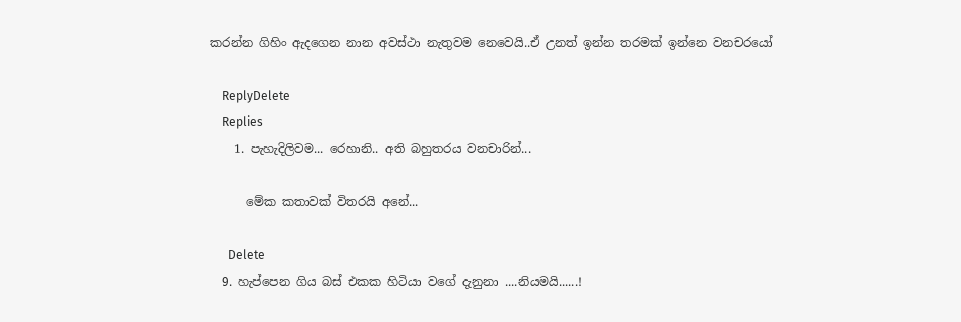කරන්න ගිහිං ඇදගෙන නාන අවස්ථා නැතුවම නෙවෙයි..ඒ උනත් ඉන්න තරමක් ඉන්නෙ වනචරයෝ

    ReplyDelete
    Replies
    1. පැහැදිලිවම... රෙහානි.. අති බහුතරය වනචාරින්...

      මේක කතාවක් විතරයි අනේ...

      Delete
  9. හැප්පෙන ගිය බස් එකක හිටියා වගේ දැනුනා ....නියමයි......!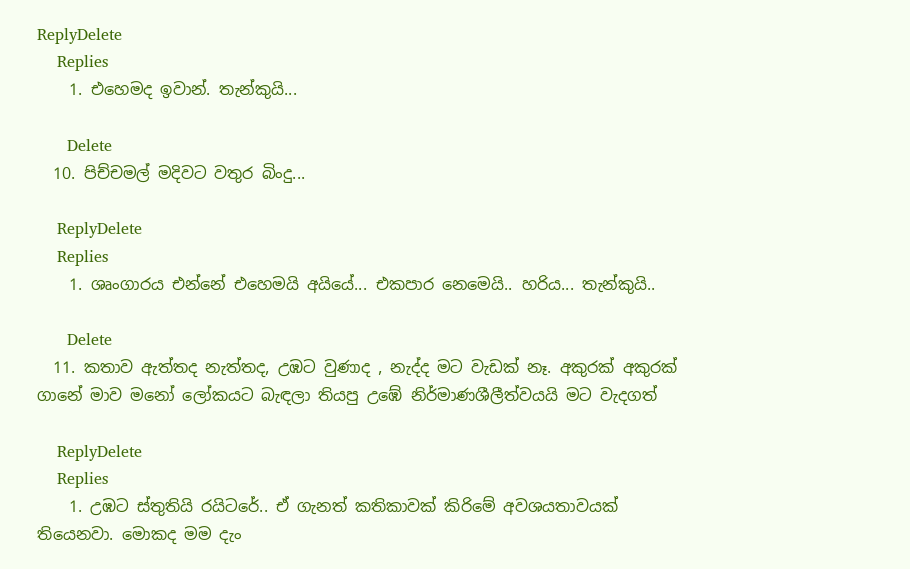ReplyDelete
    Replies
    1. එහෙමද ඉවාන්. තැන්කුයි...

      Delete
  10. පිච්චමල් මදිවට වතුර බිංදු...

    ReplyDelete
    Replies
    1. ශෘංගාරය එන්නේ එහෙමයි අයියේ... එකපාර නෙමෙයි.. හරිය... තැන්කුයි..

      Delete
  11. කතාව ඇත්තද නැත්තද, උඹට වුණාද , නැද්ද මට වැඩක් නෑ. අකුරක් අකුරක් ගානේ මාව මනෝ ලෝකයට බැඳලා තියපු උඹේ නිර්මාණශීලීත්වයයි මට වැදගත්

    ReplyDelete
    Replies
    1. උඹට ස්තුතියි රයිටරේ.. ඒ ගැනත් කතිකාවක් කිරිමේ අවශයතාවයක් තියෙනවා. මොකද මම දැං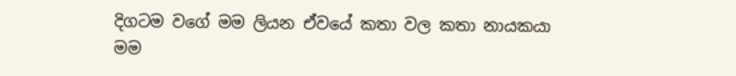දිගටම වගේ මම ලියන ඒවයේ කතා වල කතා නායකයා මම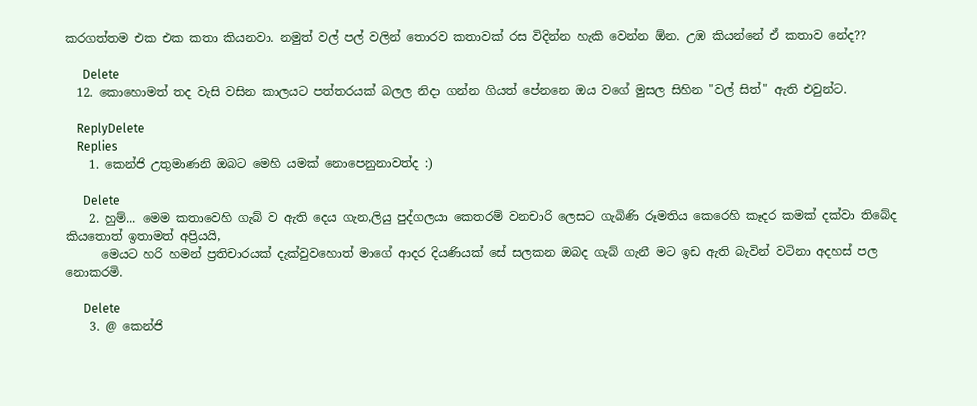කරගත්තම එක එක කතා කියනවා. නමුත් වල් පල් වලින් තොරව කතාවක් රස විදින්න හැකි වෙන්න ඕන. උඹ කියන්නේ ඒ කතාව නේද??

      Delete
  12. කොහොමත් තද වැසි වසින කාලයට පත්තරයක් බලල නිදා ගන්න ගියත් පේනනෙ ඔය වගේ මුසල සිහින "වල් සිත්" ඇති එවුන්ට.

    ReplyDelete
    Replies
    1. කෙන්ජි උතුමාණනි ඔබට මෙහි යමක් නොපෙනුනාවත්ද :)

      Delete
    2. හුම්... මෙම කතාවෙහි ගැබ් ව ඇති දෙය ගැන,ලියු පුද්ගලයා කෙතරම් වනචාරි ලෙසට ගැබිණි රූමතිය කෙරෙහි කෑදර කමක් දක්වා තිබේද කියතොත් ඉතාමත් අප්‍රියයි,
      මෙයට හරි හමන් ප්‍රතිචාරයක් දැක්වුවහොත් මාගේ ආදර දියණියක් සේ සලකන ඔබද ගැබ් ගැනී මට ඉඩ ඇති බැවින් වටිනා අදහස් පල නොකරමි.

      Delete
    3. @ කෙන්ජි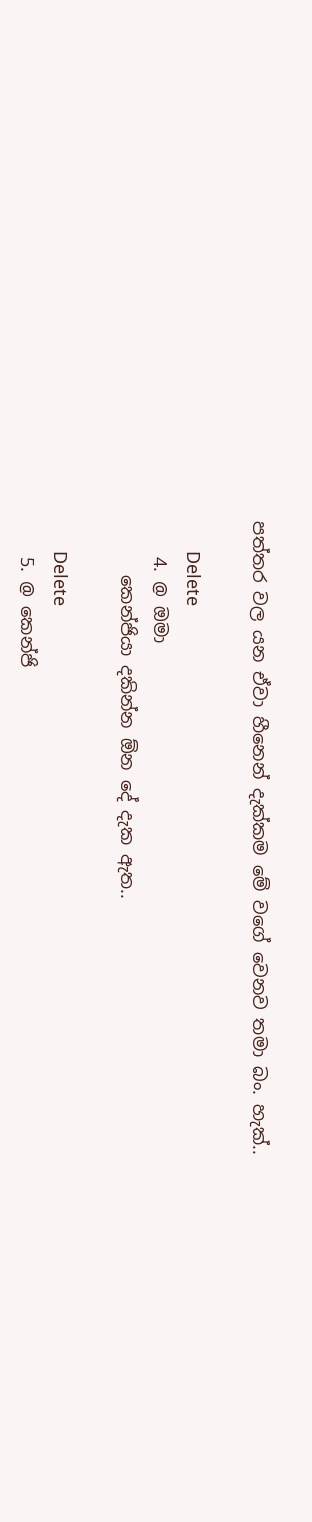පත්තර වල යන ඒවා හීනෙන් දැක්කම මේ වගේ වෙනව තමා බං. හැක්..

      Delete
    4. @ ඔමා
      කෙන්ජියා දකින්න ඕන දේ දැක ඇත..

      Delete
    5. @ කෙන්ජි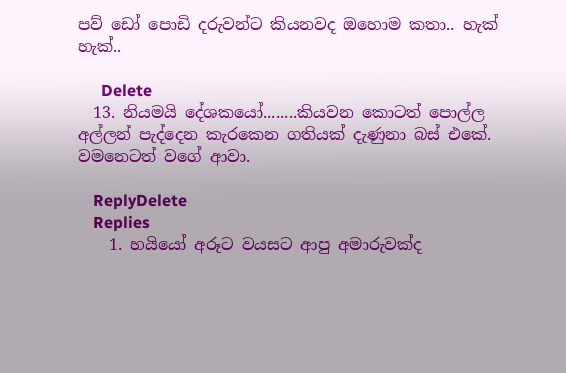පව් ඩෝ පොඩි දරුවන්ට කියනවද ඔහොම කතා.. හැක් හැක්..

      Delete
  13. නියමයි දේශකයෝ........කියවන කොටත් පොල්ල අල්ලන් පැද්දෙන කැරකෙන ගතියක් දැණුනා බස් එකේ. වමනෙටත් වගේ ආවා.

    ReplyDelete
    Replies
    1. හයියෝ අරූට වයසට ආපු අමාරුවක්ද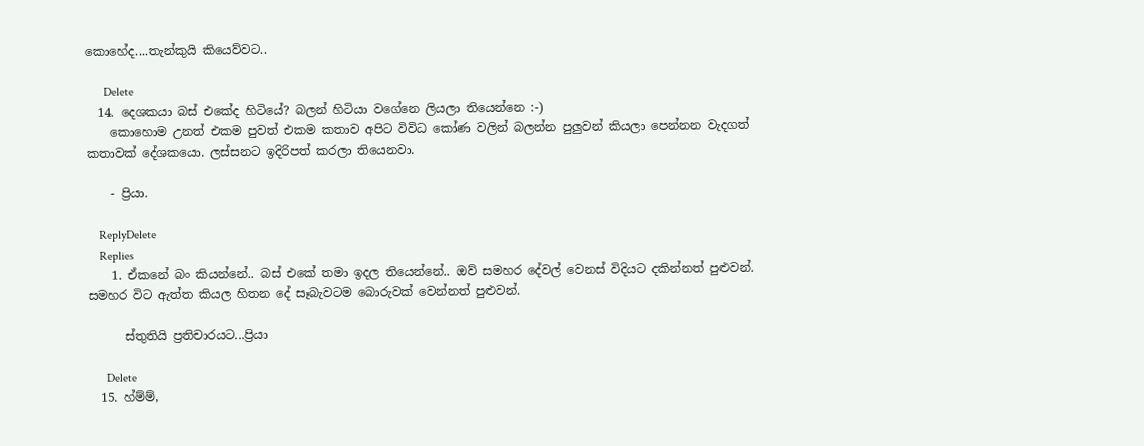කොහේද....තැන්කුයි කියෙව්වට..

      Delete
  14. දෙශකයා බස් එකේද හිටියේ? බලන් හිටියා වගේනෙ ලියලා තියෙන්නෙ :-)
    කොහොම උන‍ත් එකම පුවත් එකම කතාව අපිට විවිධ කෝණ වලින් බලන්න පුලුවන් කියලා පෙන්නන වැදගත් කතාවක් දේශකයො. ලස්සනට ඉදිරිපත් කරලා තියෙනවා.

    - ප්‍රියා.

    ReplyDelete
    Replies
    1. ඒකනේ බං කියන්නේ.. බස් එකේ තමා ඉදල තියෙන්නේ.. ඔව් සමහර දේවල් වෙනස් විදියට දකින්නත් පුළුවන්. සමහර විට ඇත්ත කියල හිතන දේ සෑබැවටම බොරුවක් වෙන්නත් පුළුවන්.

      ස්තුතියි ප්‍රතිචාරයට...ප්‍රියා

      Delete
  15. හ්ම්ම්,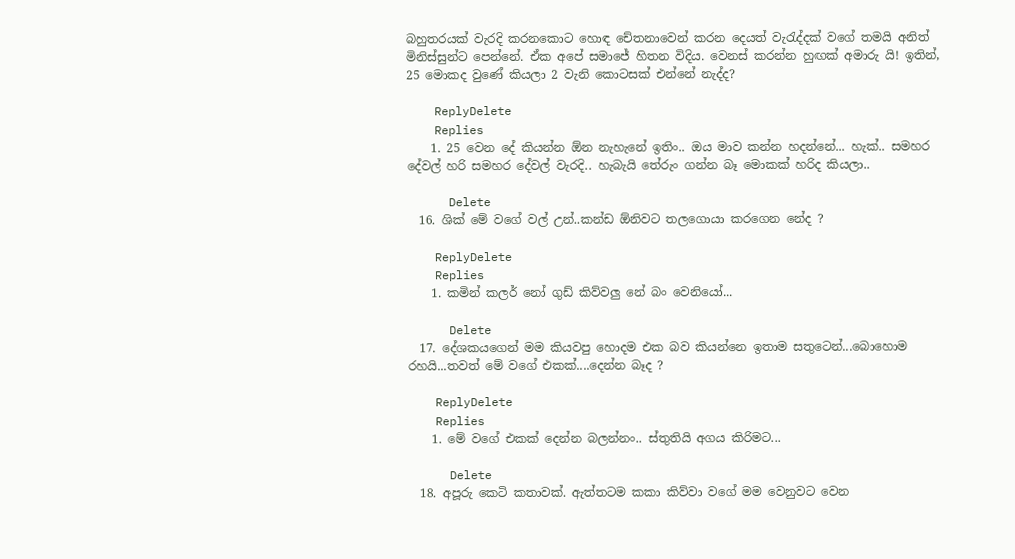බහුතරයක් වැරදි කරනකොට හොඳ චේතනාවෙන් කරන දෙයත් වැරැද්දක් වගේ තමයි අනිත් මිනිස්සුන්ට පෙන්නේ. ඒක අපේ සමාජේ හිතන විදිය. වෙනස් කරන්න හුඟක් අමාරු යි! ඉතින්, 25 මොකද වුණේ කියලා 2 වැනි කොටසක් එන්නේ නැද්ද?

    ReplyDelete
    Replies
    1. 25 වෙන දේ කියන්න ඕන නැහැනේ ඉතිං.. ඔය මාව කන්න හදන්නේ... හැක්.. සමහර දේවල් හරි සමහර දේවල් වැරදි.. හැබැයි තේරුං ගන්න බෑ මොකක් හරිද කියලා..

      Delete
  16. ශික් මේ වගේ වල් උන්..කන්ඩ ඕනිවට තලගොයා කරගෙන නේද ?

    ReplyDelete
    Replies
    1. කමින් කලර් නෝ ගුඩ් කිව්වලු නේ බං වෙනියෝ...

      Delete
  17. දේශකයගෙන් මම කියවපු හොදම එක බව කියන්නෙ ඉතාම සතුටෙන්...බොහොම රහයි...තවත් මේ වගේ එකක්....දෙන්න බෑද ?

    ReplyDelete
    Replies
    1. මේ වගේ එකක් දෙන්න බලන්නං.. ස්තුතියි අගය කිරිමට...

      Delete
  18. අපූරු කෙටි කතාවක්. ඇත්තටම කකා කිව්වා වගේ මම වෙනුවට වෙන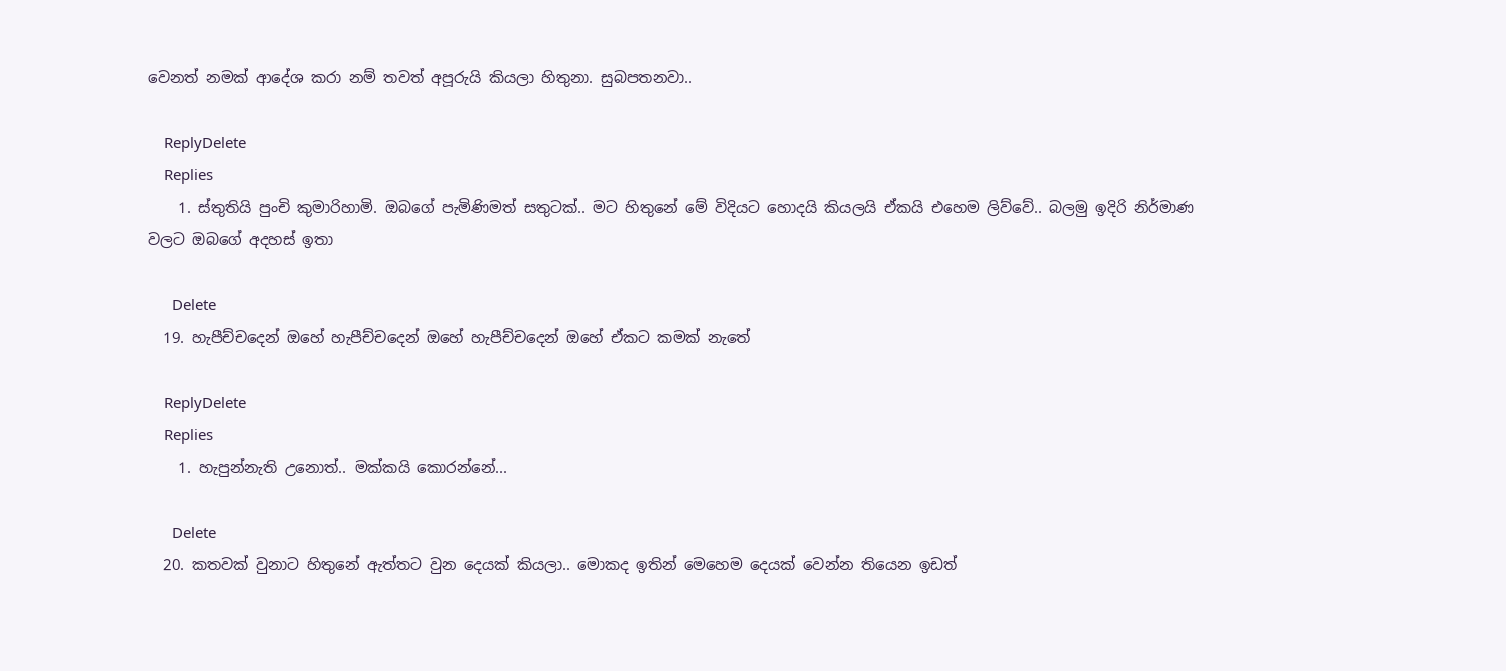වෙනත් නමක් ආදේශ කරා නම් තවත් අපූරුයි කියලා හිතුනා. සුබපතනවා..

    ReplyDelete
    Replies
    1. ස්තුතියි පුංචි කුමාරිහාමි. ඔබගේ පැමිණිමත් සතුටක්.. මට හිතුනේ මේ විදියට හොදයි කියලයි ඒකයි එහෙම ලිව්වේ.. බලමු ඉදිරි නිර්මාණ වලට ඔබගේ අදහස් ඉතා

      Delete
  19. හැපීච්චදෙන් ඔහේ හැපීච්චදෙන් ඔහේ හැපීච්චදෙන් ඔහේ ඒකට කමක් නැතේ

    ReplyDelete
    Replies
    1. හැපුන්නැති උනොත්.. මක්කයි කොරන්නේ...

      Delete
  20. කතවක් වුනාට හිතුනේ ඇත්තට වුන දෙයක් කියලා.. මොකද ඉතින් මෙහෙම දෙයක් වෙන්න තියෙන ඉඩත්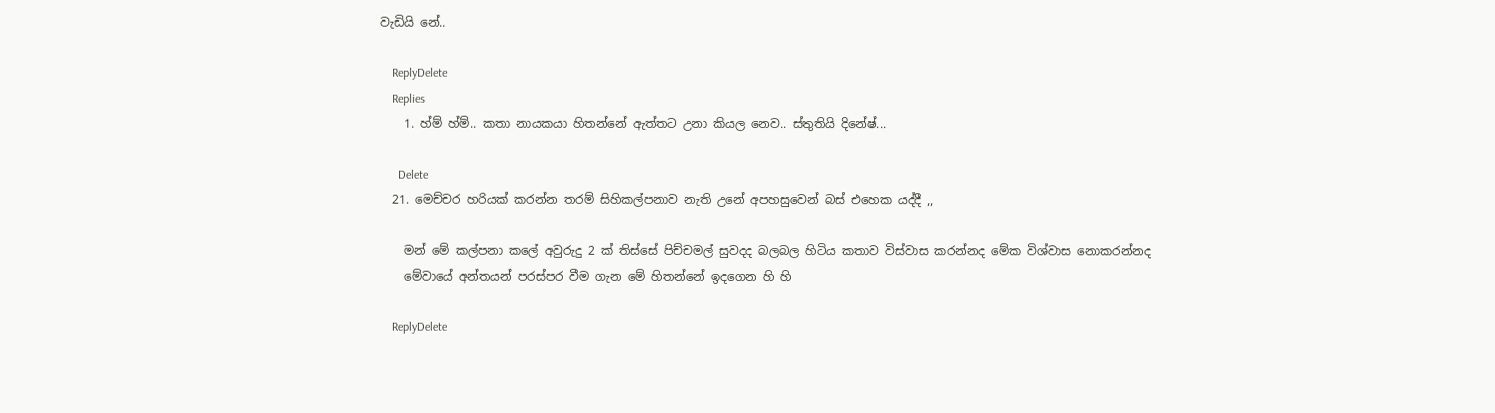වැඩියි නේ..

    ReplyDelete
    Replies
    1. හ්ම් හ්ම්.. කතා නායකයා හිතන්නේ ඇත්තට උනා කියල නෙව.. ස්තුතියි දිනේෂ්...

      Delete
  21. මෙච්චර හරියක් කරන්න තරම් සිහිකල්පනාව නැති උනේ අපහසුවෙන් බස් එහෙක යද්දී ,,

    මන් මේ කල්පනා කලේ අවුරුදු 2 ක් තිස්සේ පිච්චමල් සුවදද බලබල හිටිය කතාව විස්වාස කරන්නද මේක විශ්වාස නොකරන්නද
    මේවායේ අන්තයන් පරස්පර වීම ගැන මේ හිතන්නේ ඉදගෙන හි හි

    ReplyDelete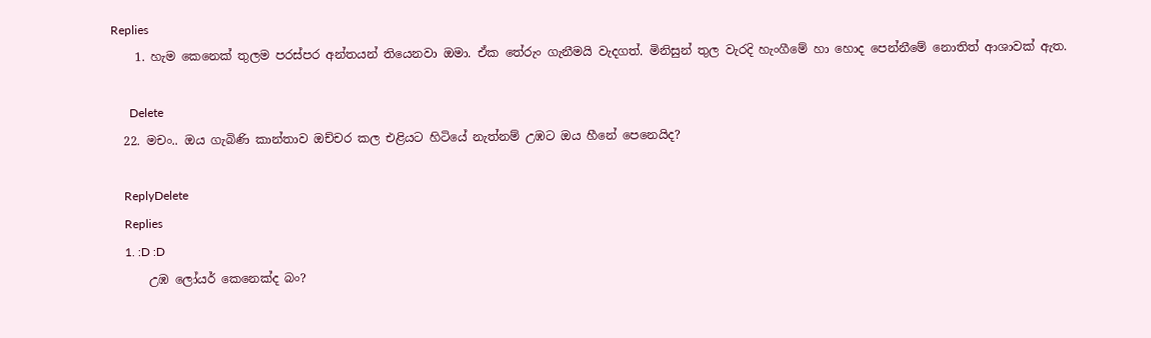Replies
    1. හැම කෙනෙක් තුලම පරස්පර අන්තයන් තියෙනවා ඔමා. ඒක තේරුං ගැනීමයි වැදගත්. මිනිසුන් තුල වැරදි හැංගීමේ හා හොද පෙන්නීමේ නොතිත් ආශාවක් ඇත.

      Delete
  22. මචං.. ඔය ගැබිණි කාන්තාව ඔච්චර කල එළියට හිටියේ නැත්නම් උඹට ඔය හීනේ පෙනෙයිද?

    ReplyDelete
    Replies
    1. :D :D
      උඹ ලෝයර් කෙනෙක්ද බං?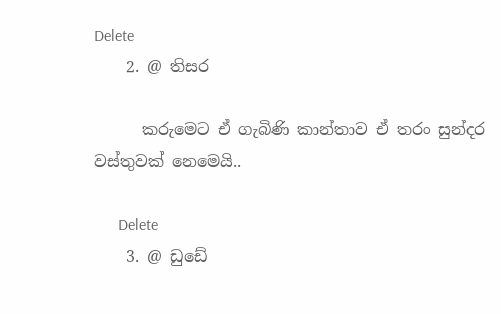Delete
    2. @ තිසර

      කරුමෙට ඒ ගැබිණි කාන්තාව ඒ තරං සුන්දර වස්තුවක් නෙමෙයි..

      Delete
    3. @ ඩුඩේ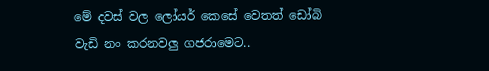මේ දවස් වල ලෝයර් කෙසේ වෙතත් ඩෝබි වැඩි නං කරනවලු ගජරාමෙට..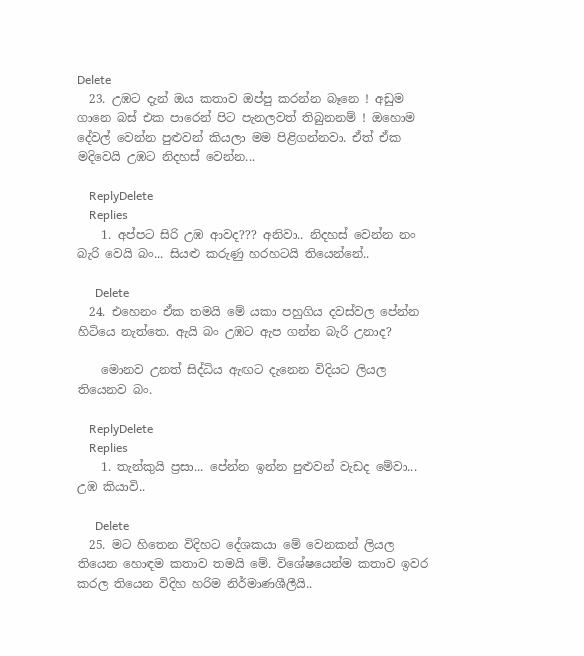Delete
  23. උඹට දැන් ඔය කතාව ඔප්පු කරන්න බෑනෙ ! අඩුම ගානෙ බස් එක පාරෙන් පිට පැනලවත් තිබුනනම් ! ඔහොම දේවල් වෙන්න පුළුවන් කියලා මම පිළිගන්නවා. ඒත් ඒක මදිවෙයි උඹට නිදහස් වෙන්න...

    ReplyDelete
    Replies
    1. අප්පට සිරි උඹ ආවද??? අනිවා.. නිදහස් වෙන්න නං බැරි වෙයි බං... සියළු කරුණු හරහටයි තියෙන්නේ..

      Delete
  24. එහෙනං ඒක තමයි මේ යකා පහුගිය දවස්වල පේන්න හිටියෙ නැත්තෙ. ඇයි බං උඹට ඇප ගන්න බැරි උනාද?

    මොනව උනත් සිද්ධිය ඇඟට දැනෙන විදියට ලියල තියෙනව බං.

    ReplyDelete
    Replies
    1. තැන්කුයි ප්‍රසා... පේන්න ඉන්න පුළුවන් වැඩද මේවා... උඹ කියාවි..

      Delete
  25. මට හිතෙන විදිහට දේශකයා මේ වෙනකන් ලියල තියෙන හොඳම කතාව තමයි මේ. විශේෂයෙන්ම කතාව ඉවර කරල තියෙන විදිහ හරිම නිර්මාණශීලීයි..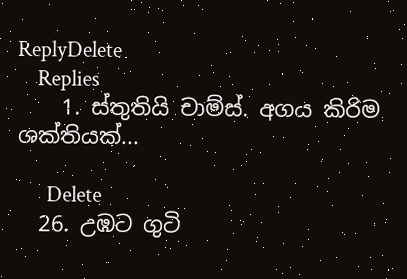ReplyDelete
    Replies
    1. ස්තුතියි චාම්ස්. අගය කිරිම ශක්තියක්...

      Delete
  26. උඹට ගුටි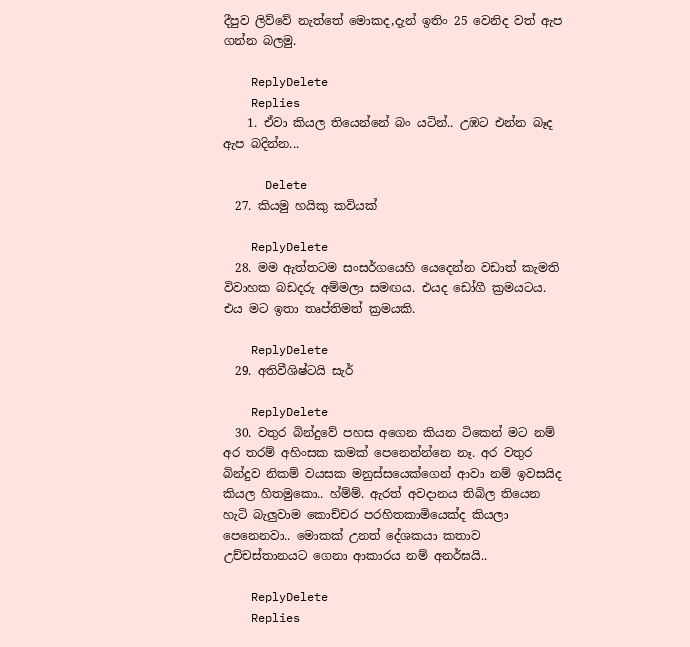දීපුව ලිව්වේ නැත්තේ මොකද,දැන් ඉතිං 25 වෙනිද වත් ඇප ගන්න බලමු.

    ReplyDelete
    Replies
    1. ඒවා කියල තියෙන්නේ බං යටින්.. උඹට එන්න බෑද ඇප බදින්න...

      Delete
  27. කියමු හයිකු කවියක්

    ReplyDelete
  28. මම ඇත්තටම සංසර්ගයෙහි යෙදෙන්න වඩාත් කැමති විවාහක බඩදරු අම්මලා සමඟය. එයද ඩෝගී ක්‍රමයටය. එය මට ඉතා තෘප්තිමත් ක්‍රමයකි.

    ReplyDelete
  29. අතිවීශිෂ්ටයි සැර්

    ReplyDelete
  30. වතුර බින්දුවේ පහස අගෙන කියන ටිකෙන් මට නම් අර තරම් අහිංසක කමක් පෙනෙන්න්නෙ නෑ. අර වතුර බින්දුව නිකම් වයසක මනුස්සයෙක්ගෙන් ආවා නම් ඉවසයිද කියල හිතමුකො.. හ්ම්ම්. ඇරත් අවදානය තිබිල තියෙන හැටි බැලුවාම කොච්චර පරහිතකාමියෙක්ද කියලා පෙනෙනවා.. මොකක් උනත් දේශකයා කතාව උච්චස්තානයට ගෙනා ආකාරය නම් අනර්ඝයි..

    ReplyDelete
    Replies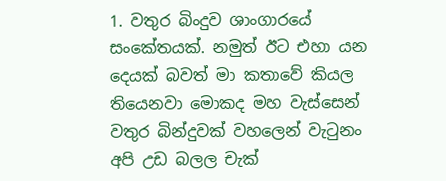1. වතුර බිංදුව ශාංගාරයේ සංකේතයක්. නමුත් ඊට එහා යන දෙයක් බවත් මා කතාවේ කියල තියෙනවා මොකද මහ වැස්සෙන් වතුර බින්දුවක් වහලෙන් වැටුනං අපි උඩ බලල චැක්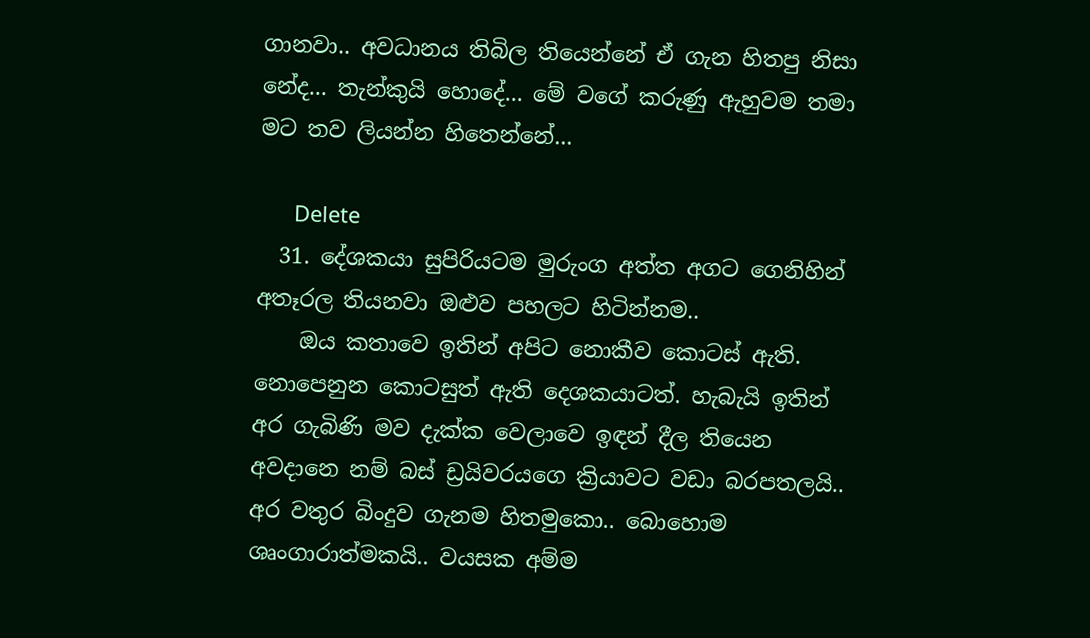ගානවා.. අවධානය තිබිල තියෙන්නේ ඒ ගැන හිතපු නිසා නේද... තැන්කුයි හොදේ... මේ වගේ කරුණු ඇහුවම තමා මට තව ලියන්න හිතෙන්නේ...

      Delete
  31. දේශකයා සුපිරියටම මුරුංග අත්ත අගට ගෙනිහින් අතෑරල තියනවා ඔළුව පහලට හිටින්නම..
    ඔය කතාවෙ ඉතින් අපිට නොකීව කොටස් ඇති. නොපෙනුන කොටසුත් ඇති දෙශකයාටත්. හැබැයි ඉතින් අර ගැබිණි මව දැක්ක වෙලාවෙ ඉඳන් දීල තියෙන අවදානෙ නම් බස් ඩ්‍රයිවරයගෙ ක්‍රියාවට වඩා බරපතලයි.. අර වතුර බිංදුව ගැනම හිතමුකො.. බොහොම ශෘංගාරාත්මකයි.. වයසක අම්ම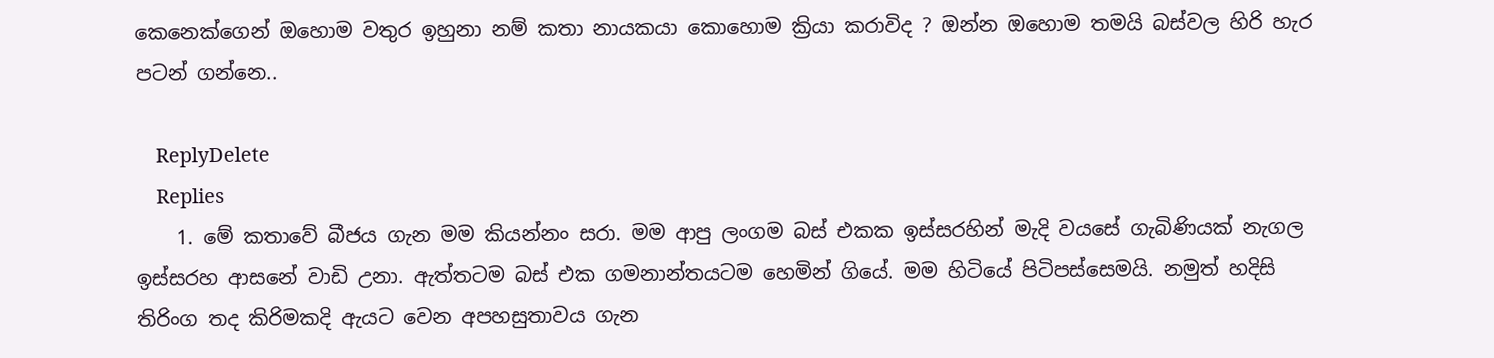කෙනෙක්ගෙන් ඔහොම වතුර ඉහුනා නම් කතා නායකයා කොහොම ක්‍රියා කරාවිද ? ඔන්න ඔහොම තමයි බස්වල හිරි හැර පටන් ගන්නෙ..

    ReplyDelete
    Replies
    1. මේ කතාවේ බීජය ගැන මම කියන්නං සරා. මම ආපු ලංගම බස් එකක ඉස්සරහින් මැදි වයසේ ගැබිණියක් නැගල ඉස්සරහ ආසනේ වාඩි උනා. ඇත්තටම බස් එක ගමනාන්තයටම හෙමින් ගියේ. මම හිටියේ පිටිපස්සෙමයි. නමුත් හදිසි තිරිංග තද කිරිමකදි ඇයට වෙන අපහසුතාවය ගැන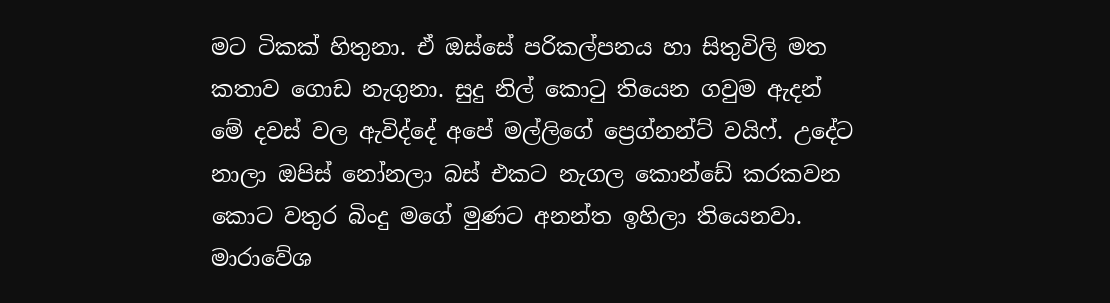මට ටිකක් හිතුනා. ඒ ඔස්සේ පරිකල්පනය හා සිතුවිලි මත කතාව ගොඩ නැගුනා. සුදු නිල් කොටු තියෙන ගවුම ඇදන් මේ දවස් වල ඇවිද්දේ අපේ මල්ලිගේ ප්‍රෙග්නන්ට් වයිෆ්. උදේට නාලා ඔපිස් නෝනලා බස් එකට නැගල කොන්ඩේ කරකවන කොට වතුර බිංදු මගේ මුණට අනන්ත ඉහිලා තියෙනවා. මාරාවේශ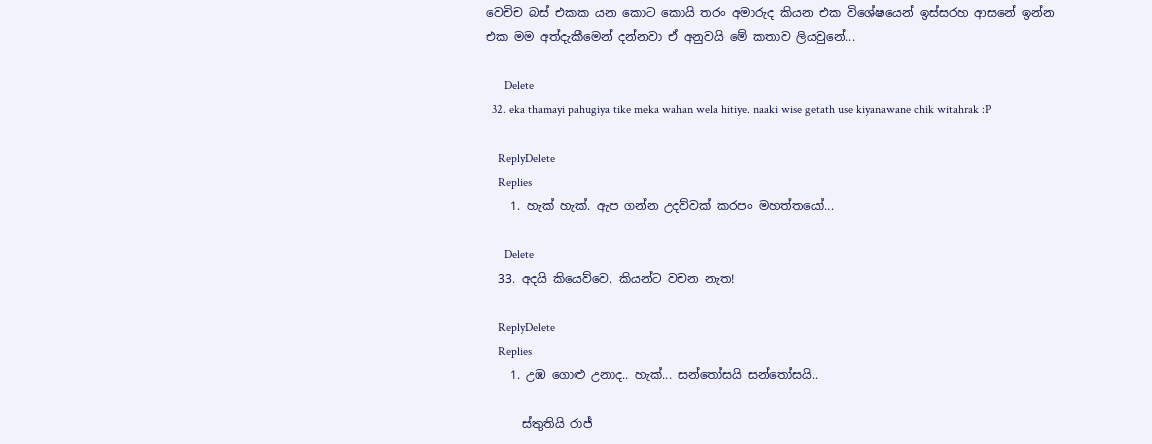වෙචිච බස් එකක යන කොට කොයි තරං අමාරුද කියන එක විශේෂයෙන් ඉස්සරහ ආසනේ ඉන්න එක මම අත්දැකීමෙන් දන්නවා ඒ අනුවයි මේ කතාව ලියවුනේ...

      Delete
  32. eka thamayi pahugiya tike meka wahan wela hitiye. naaki wise getath use kiyanawane chik witahrak :P

    ReplyDelete
    Replies
    1. හැක් හැක්. ඇප ගන්න උදව්වක් කරපං මහත්තයෝ...

      Delete
  33. අදයි කියෙව්වෙ. කියන්ට වචන නැත!

    ReplyDelete
    Replies
    1. උඹ ගොළු උනාද.. හැක්... සන්තෝසයි සන්තෝසයි..

      ස්තුතියි රාජ්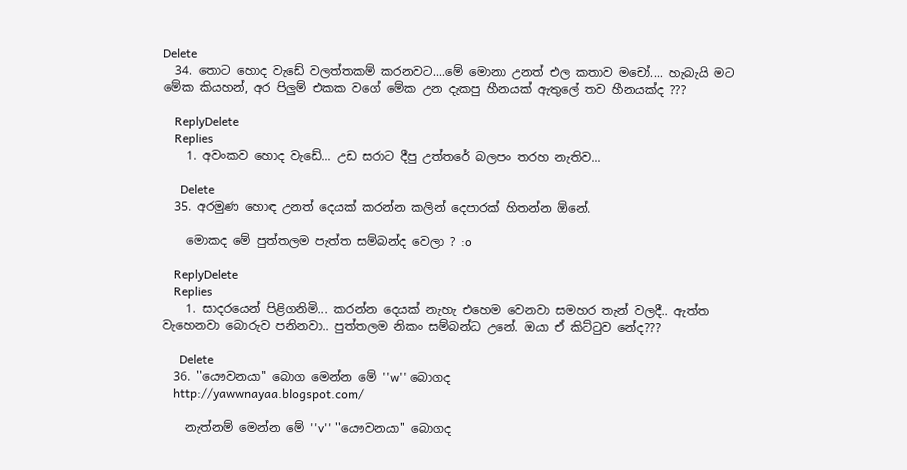Delete
  34. තොට හොද වැඩේ වලත්තකම් කරනවට....මේ මොනා උනත් එල කතාව මචෝ.... හැබැයි මට මේක කියහන්, අර පිලුම් එකක වගේ මේක උන දැකපු හීනයක් ඇතුලේ තව හීනයක්ද ???

    ReplyDelete
    Replies
    1. අවංකව හොද වැඩේ... උඩ සරාට දීපු උත්තරේ බලපං තරහ නැතිව...

      Delete
  35. අරමුණ හොඳ උනත් දෙයක් කරන්න කලින් දෙපාරක් හිතන්න ඕනේ.

    මොකද මේ පුත්තලම පැත්ත සම්බන්ද වෙලා ? :o

    ReplyDelete
    Replies
    1. සාදරයෙන් පිළිගනිමි... කරන්න දෙයක් නැහැ එහෙම වෙනවා සමහර තැන් වලදී.. ඇත්ත වැහෙනවා බොරුව පනිනවා.. පුත්තලම නිකං සම්බන්ධ උනේ. ඔයා ඒ කිට්ටුව නේද???

      Delete
  36. ''යෞවනයා'' බොග මෙන්න මේ ''w'' බොගද
    http://yawwnayaa.blogspot.com/

    නැත්නම් මෙන්න මේ ''v'' ''යෞවනයා'' බොගද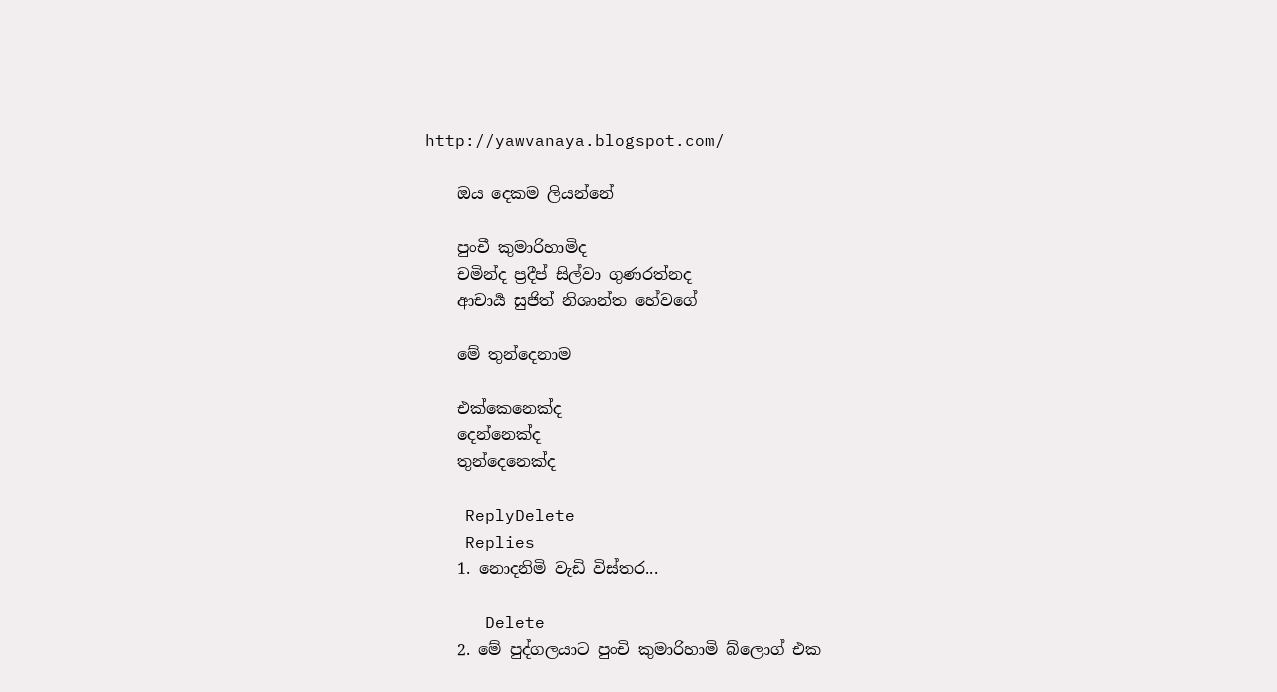http://yawvanaya.blogspot.com/

    ඔය දෙකම ලියන්නේ

    පුංචී කුමාරිහාමිද
    චමින්ද ප්‍රදීප් සිල්වා ගුණරත්නද
    ආචාර්‍ය සුජිත් නිශාන්ත හේවගේ

    මේ තුන්දෙනාම

    එක්කෙනෙක්ද
    දෙන්නෙක්ද
    තුන්දෙනෙක්ද

    ReplyDelete
    Replies
    1. නොදනිමි වැඩි විස්තර...

      Delete
    2. මේ පුද්ගලයාට පුංචි කුමාරිහාමි බ්ලොග් එක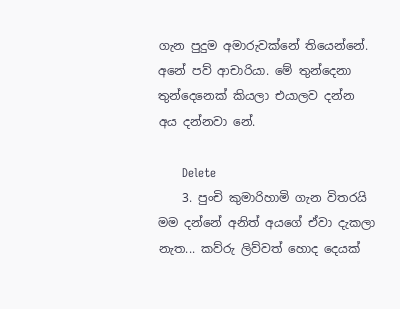ගැන පුදුම අමාරුවක්නේ තියෙන්නේ. අනේ පව් ආචාරියා. මේ තුන්දෙනා තුන්දෙනෙක් කියලා එයාලව දන්න අය දන්නවා නේ.

      Delete
    3. පුංචි කුමාරිහාමි ගැන විතරයි මම දන්නේ අනිත් අයගේ ඒවා දැකලා නැත... කව්රු ලිව්වත් හොද දෙයක්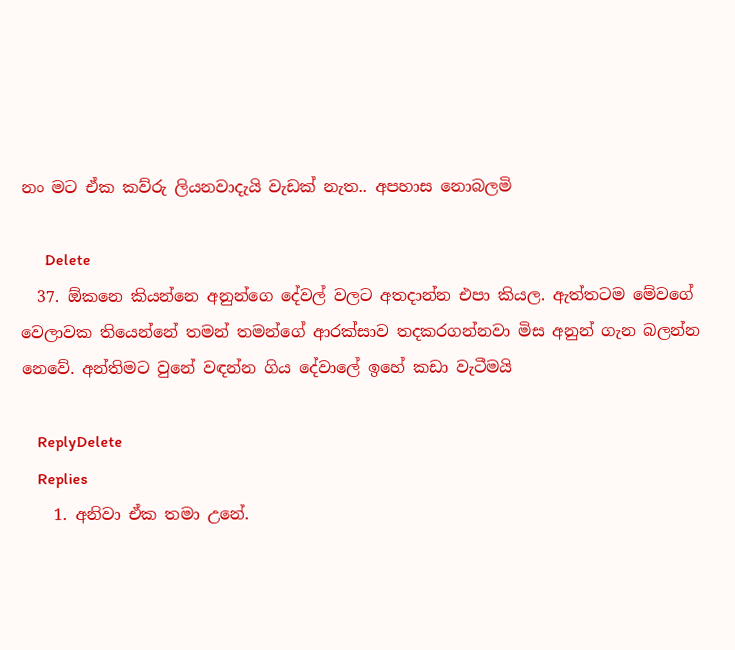නං මට ඒක කව්රු ලියනවාදැයි වැඩක් නැත.. අපහාස නොබලමි

      Delete
  37. ඕකනෙ කියන්නෙ අනුන්ගෙ දේවල් වලට අතදාන්න එපා කියල. ඇත්තටම මේවගේ වෙලාවක තියෙන්නේ තමන් තමන්ගේ ආරක්සාව තදකරගන්නවා මිස අනුන් ගැන බලන්න නෙවේ. අන්තිමට වුනේ වඳන්න ගිය දේවාලේ ඉහේ කඩා වැටීමයි

    ReplyDelete
    Replies
    1. අනිවා ඒක තමා උනේ.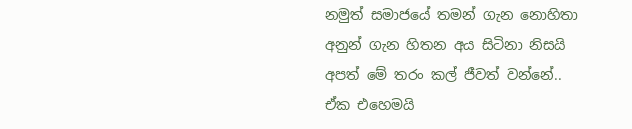නමුත් සමාජයේ තමන් ගැන නොහිතා අනුන් ගැන හිතන අය සිටිනා නිසයි අපත් මේ තරං කල් ජීවත් වන්නේ.. ඒක එහෙමයි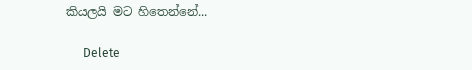කියලයි මට හිතෙන්නේ...

      Delete